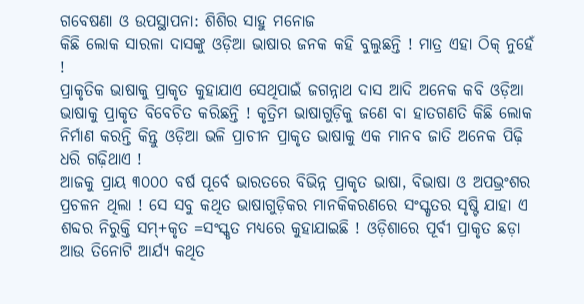ଗବେଷଣା ଓ ଉପସ୍ଥାପନା: ଶିଶିର ସାହୁ ମନୋଜ
କିଛି ଲୋକ ସାରଳା ଦାସଙ୍କୁ ଓଡ଼ିଆ ଭାଷାର ଜନକ କହି ବୁଲୁଛନ୍ତି ! ମାତ୍ର ଏହା ଠିକ୍ ନୁହେଁ !
ପ୍ରାକୃତିକ ଭାଷାକୁ ପ୍ରାକୃତ କୁହାଯାଏ ସେଥିପାଇଁ ଜଗନ୍ନାଥ ଦାସ ଆଦି ଅନେକ କବି ଓଡ଼ିଆ ଭାଷାକୁ ପ୍ରାକୃତ ବିବେଚିତ କରିଛନ୍ତି ! କୃତ୍ରିମ ଭାଷାଗୁଡ଼ିକୁ ଜଣେ ବା ହାତଗଣତି କିଛି ଲୋକ ନିର୍ମାଣ କରନ୍ତି କିନ୍ତୁ ଓଡ଼ିଆ ଭଳି ପ୍ରାଚୀନ ପ୍ରାକୃତ ଭାଷାକୁ ଏକ ମାନବ ଜାତି ଅନେକ ପିଢ଼ି ଧରି ଗଢ଼ିଥାଏ !
ଆଜକୁ ପ୍ରାୟ ୩୦୦୦ ବର୍ଷ ପୂର୍ବେ ଭାରତରେ ବିଭିନ୍ନ ପ୍ରାକୃତ ଭାଷା, ବିଭାଷା ଓ ଅପଭ୍ରଂଶର ପ୍ରଚଳନ ଥିଲା ! ସେ ସବୁ କଥିତ ଭାଷାଗୁଡ଼ିକର ମାନକିକରଣରେ ସଂସ୍କୃତର ସୃଷ୍ଟି ଯାହା ଏ ଶବ୍ଦର ନିରୁକ୍ତି ସମ୍+କୃତ =ସଂସ୍କୃତ ମଧ୍ଯରେ କୁହାଯାଇଛି ! ଓଡ଼ିଶାରେ ପୂର୍ବୀ ପ୍ରାକୃତ ଛଡ଼ା ଆଉ ତିନୋଟି ଆର୍ଯ୍ଯ କଥିତ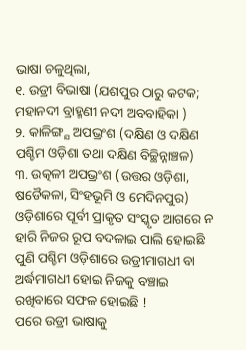ଭାଷା ଚଳୁଥିଲା,
୧. ଉଡ୍ରୀ ବିଭାଷା (ଯଶପୁର ଠାରୁ କଟକ; ମହାନଦୀ ବ୍ରାହ୍ମଣୀ ନଦୀ ଅବବାହିକା )
୨. କାଳିଙ୍ଗ୍ଯ ଅପଭ୍ରଂଶ (ଦକ୍ଷିଣ ଓ ଦକ୍ଷିଣ ପଶ୍ଚିମ ଓଡ଼ିଶା ତଥା ଦକ୍ଷିଣ ବିଚ୍ଛିନ୍ନାଞ୍ଚଳ)
୩. ଉତ୍କଳୀ ଅପଭ୍ରଂଶ (ଉତ୍ତର ଓଡ଼ିଶା, ଷଡୈକଳା, ସିଂହଭୂମି ଓ ମେଦିନପୁର)
ଓଡ଼ିଶାରେ ପୂର୍ବୀ ପ୍ରାକୃତ ସଂସ୍କୃତ ଆଗରେ ନ ହାରି ନିଜର ରୂପ ବଦଳାଇ ପାଲି ହୋଇଛି ପୁଣି ପଶ୍ଚିମ ଓଡ଼ିଶାରେ ଉଡ୍ରୀମାଗଧୀ ବା ଅର୍ଦ୍ଧମାଗଧୀ ହୋଇ ନିଜକୁ ବଞ୍ଚାଇ ରଖିବାରେ ସଫଳ ହୋଇଛି !
ପରେ ଉଡ୍ରୀ ଭାଷାକୁ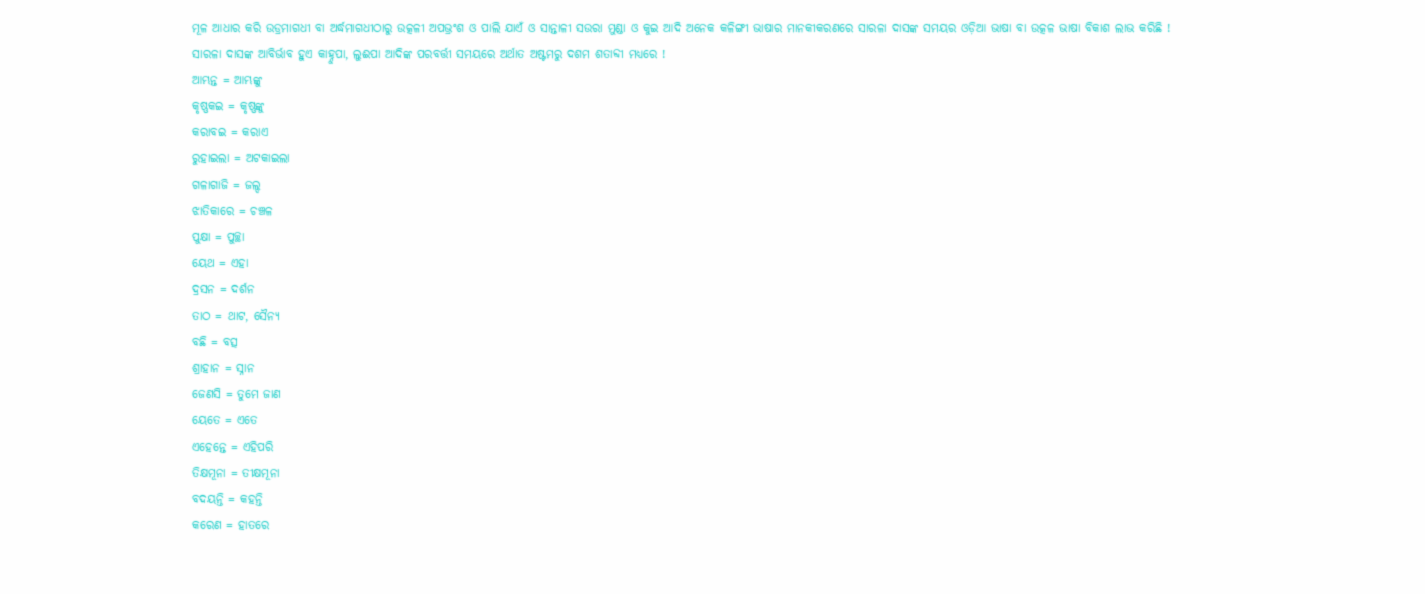ମୂଳ ଆଧାର କରି ଉଡ୍ରମାଗଧୀ ବା ଅର୍ଦ୍ଧମାଗଧୀଠାରୁ ଉତ୍କଳୀ ଅପଭ୍ରଂଶ ଓ ପାଲି ଯାଏଁ ଓ ସାନ୍ତାଳୀ ସଉରା ମୁଣ୍ଡା ଓ କୁଇ ଆଦି ଅନେକ କଳିଙ୍ଗୀ ଭାଷାର ମାନକୀକରଣରେ ସାରଳା ଦାସଙ୍କ ସମୟର ଓଡ଼ିଆ ଭାଷା ବା ଉତ୍କଳ ଭାଷା ବିକାଶ ଲାଭ କରିଛି !
ସାରଳା ଦାସଙ୍କ ଆବିର୍ଭାବ ହୁଏ କାହ୍ନୁପା, ଲୁଈପା ଆଦିଙ୍କ ପରବର୍ତ୍ତୀ ସମୟରେ ଅର୍ଥାତ ଅଷ୍ଟମରୁ ଦଶମ ଶତାବ୍ଦୀ ମଧ୍ଯରେ !
ଆମ୍ଭନ୍ତ = ଆମ୍ଭଙ୍କୁ
କୃଷ୍ଣକଇ = କୃଷ୍ଣଙ୍କୁ
କରାବଇ = କରାଏ
ରୁହାଇଲା = ଅଟକାଇଲା
ଗଳାଗାଜି = ଜଲ୍ଦ
ଝାତିକାରେ = ଚଞ୍ଚଳ
ପୁକ୍ଷା = ପୁଚ୍ଛା
ୟେଥ = ଏହା
ଦ୍ରସନ = ଦର୍ଶନ
ତାଠ = ଥାଟ, ସୈନ୍ଯ
ବଛି = ବତ୍ସ
ଶ୍ରାହାନ = ସ୍ନାନ
ଜେଣସି = ତୁମେ ଜାଣ
ୟେତେ = ଏତେ
ଏହେନ୍ତେ = ଏହିପରି
ତିକ୍ଷମୂନା = ତୀକ୍ଷମୂନା
ବଦୟନ୍ତି = କହନ୍ତି
କରେଣ = ହାତରେ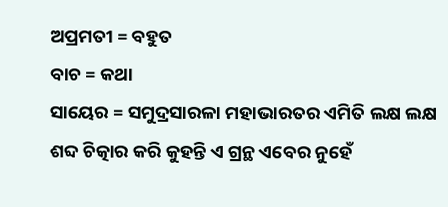ଅପ୍ରମତୀ = ବହୁତ
ବାଚ = କଥା
ସାୟେର = ସମୁଦ୍ରସାରଳା ମହାଭାରତର ଏମିତି ଲକ୍ଷ ଲକ୍ଷ ଶବ୍ଦ ଚିତ୍କାର କରି କୁହନ୍ତି ଏ ଗ୍ରନ୍ଥ ଏବେର ନୁହେଁ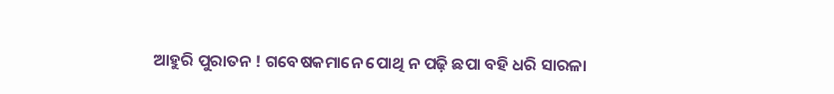ଆହୁରି ପୁରାତନ ! ଗବେଷକମାନେ ପୋଥି ନ ପଢ଼ି ଛପା ବହି ଧରି ସାରଳା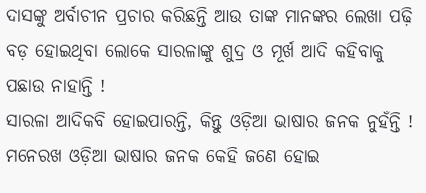ଦାସଙ୍କୁ ଅର୍ବାଚୀନ ପ୍ରଚାର କରିଛନ୍ତି ଆଉ ତାଙ୍କ ମାନଙ୍କର ଲେଖା ପଢ଼ି ବଡ଼ ହୋଇଥିବା ଲୋକେ ସାରଳାଙ୍କୁ ଶୁଦ୍ର ଓ ମୂର୍ଖ ଆଦି କହିବାକୁ ପଛାଉ ନାହାନ୍ତି !
ସାରଳା ଆଦିକବି ହୋଇପାରନ୍ତି, କିନ୍ତୁ ଓଡ଼ିଆ ଭାଷାର ଜନକ ନୁହଁନ୍ତି ! ମନେରଖ ଓଡ଼ିଆ ଭାଷାର ଜନକ କେହି ଜଣେ ହୋଇ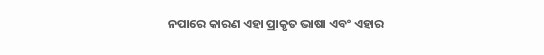ନପାରେ କାରଣ ଏହା ପ୍ରାକୃତ ଭାଷା ଏବଂ ଏହାର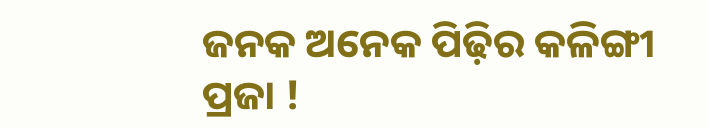ଜନକ ଅନେକ ପିଢ଼ିର କଳିଙ୍ଗୀ ପ୍ରଜା !